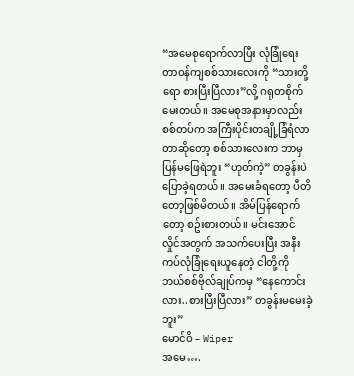“အမေစုရောက်လာပြီး လုံခြုံရေးတာဝန်ကျစစ်သားလေးကို “သားတို့ရော စားပြီးပြီလား”လို့ ဂရုတစိုက် မေးတယ်။ အမေစုအနားမှာလည်း စစ်တပ်က အကြီးပိုင်းတချို့ခြံရံလာတာဆိုတော့ စစ်သားလေးက ဘာမှပြန်မဖြေရဲဘူး “ဟုတ်ကဲ့” တခွန်းပဲပြောခဲ့ရတယ်။ အမေးခံရတော့ ပီတိတော့ဖြစ်မိတယ်။ အိမ်ပြန်ရောက်တော့ စဥ်းစားတယ်။ မင်းအောင်လှိုင်အတွက် အသက်ပေးပြီး အနီးကပ်လုံခြုံရေးယူနေတဲ့ ငါတို့ကို ဘယ်စစ်ဗိုလ်ချုပ်ကမှ “နေကောင်းလား..စားပြီးပြီလား” တခွန်းမမေးခဲ့ဘူး”
မောင်ဝိ – Wiper
အမေ….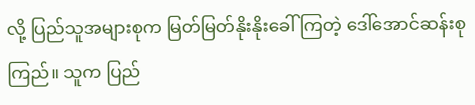လို့ ပြည်သူအများစုက မြတ်မြတ်နိုးနိုးခေါ်ကြတဲ့ ဒေါ်အောင်ဆန်းစုကြည်။ သူက ပြည်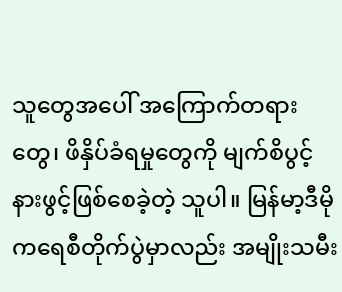သူတွေအပေါ် အကြောက်တရားတွေ၊ ဖိနှိပ်ခံရမှုတွေကို မျက်စိပွင့်နားဖွင့်ဖြစ်စေခဲ့တဲ့ သူပါ။ မြန်မာ့ဒီမိုကရေစီတိုက်ပွဲမှာလည်း အမျိုးသမီး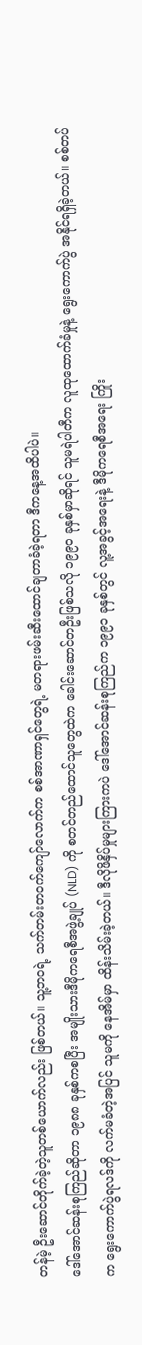တန်မဲ့ ဦးဆောင်တိုက်ခဲ့တဲ့သူတစ်ယောက်လည်း ဖြစ်တယ်။ သူ့ဘဝရဲ့ သက်တမ်းတဝက်ကျော်လောက်က စစ်အာဏာရှင်တွေရဲ့ မတရားဖမ်းဆီးထောင်ချတာခံခဲ့ရတာ ဒီကနေ့အထိပါပဲ။
ဒေါ်အောင်ဆန်းစုကြည်ဆိုတာ ၁၉၈၈ ခုနှစ်ကစပြီး အမျိုးသားဒီမိုကရေစီအဖွဲ့ချုပ် (NLD) ကို စတင်တည်ထောင်သူတွေထဲက ခေါင်းဆောင်တဦးဖြစ်သလို ၁၉၉၀ ခုနှစ်မှာဆိုရင် သူမရဲပါတီက လူထုထောက်ခံမှုနဲ့ ရွေးကောက်ပွဲ အနိုင်ရရှိခဲ့တယ်။ စစ်တပ်က ရွေးကောက်ပွဲရလဒ်ကို လက်မခံတဲ့အပြင် သူမကို နေအိမ်မှာ ထိန်းသိမ်းခဲ့တယ်။ ဒီလိုဖိနှိပ်မှုများကြားကပဲ ဒေါ်အောင်ဆန်းစုကြည်က ၁၉၉၁ ခုနှစ်တွင် လူ့အခွင့်အရေးနဲ့ ဒီမိုကရေစီအရေး ကြိုး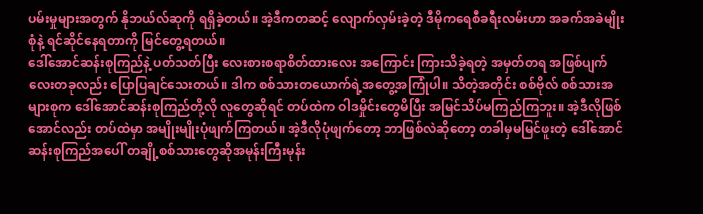ပမ်းမှုများအတွက် နိုဘယ်လ်ဆုကို ရရှိခဲ့တယ်။ အဲ့ဒီကတဆင့် လျောက်လှမ်းခဲ့တဲ့ ဒီမိုကရေစီခရီးလမ်းဟာ အခက်အခဲမျိုးစုံနဲ့ ရင်ဆိုင်နေရတာကို မြင်တွေ့ရတယ်။
ဒေါ်အောင်ဆန်းစုကြည်နဲ့ ပတ်သတ်ပြီး လေးစားစရာစိတ်ထားလေး အကြောင်း ကြားသိခဲ့ရတဲ့ အမှတ်တရ အဖြစ်ပျက်လေးတခုလည်း ပြောပြချင်သေးတယ်။ ဒါက စစ်သားတယောက်ရဲ့အတွေ့အကြုံပါ။ သိတဲ့အတိုင်း စစ်ဗိုလ် စစ်သားအများစုက ဒေါ်အောင်ဆန်းစုကြည်တို့လို လူတွေဆိုရင် တပ်ထဲက ဝါဒမှိုင်းတွေမိပြီး အမြင်သိပ်မကြည်ကြဘူး။ အဲ့ဒီလိုဖြစ်အောင်လည်း တပ်ထဲမှာ အမျိုးမျိုးပုံဖျက်ကြတယ်။ အဲ့ဒီလိုပုံဖျက်တော့ ဘာဖြစ်လဲဆိုတော့ တခါမှမမြင်ဖူးတဲ့ ဒေါ်အောင်ဆန်းစုကြည်အပေါ် တချို့စစ်သားတွေဆိုအမုန်းကြီးမုန်း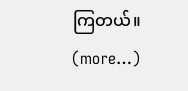ကြတယ်။
(more…)